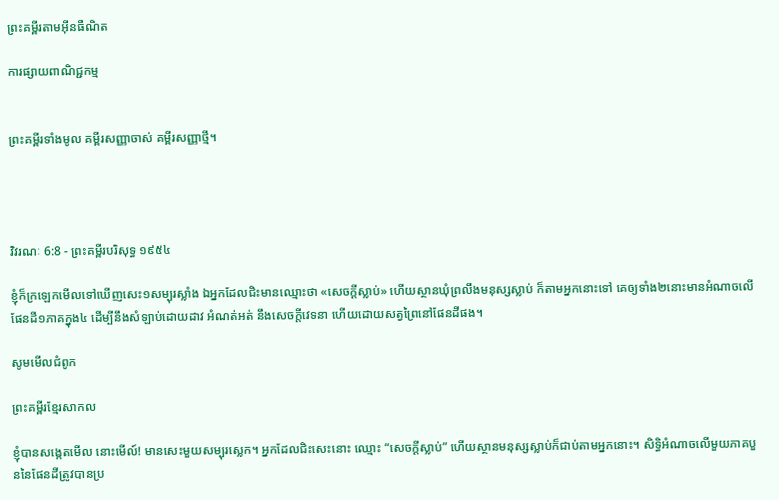ព្រះគម្ពីរតាមអ៊ីនធឺណិត

ការផ្សាយពាណិជ្ជកម្ម


ព្រះគម្ពីរទាំងមូល គម្ពីរសញ្ញាចាស់ គម្ពីរសញ្ញាថ្មី។




វិវរណៈ 6:8 - ព្រះគម្ពីរបរិសុទ្ធ ១៩៥៤

ខ្ញុំក៏ក្រឡេកមើលទៅឃើញសេះ១សម្បុរស្លាំង ឯអ្នកដែលជិះមានឈ្មោះថា «សេចក្ដីស្លាប់» ហើយស្ថានឃុំព្រលឹងមនុស្សស្លាប់ ក៏តាមអ្នកនោះទៅ គេឲ្យទាំង២នោះមានអំណាចលើផែនដី១ភាគក្នុង៤ ដើម្បីនឹងសំឡាប់ដោយដាវ អំណត់អត់ នឹងសេចក្ដីវេទនា ហើយដោយសត្វព្រៃនៅផែនដីផង។

សូមមើលជំពូក

ព្រះគម្ពីរខ្មែរសាកល

ខ្ញុំបានសង្កេតមើល នោះមើល៍! មានសេះមួយសម្បុរស្លេក។ អ្នកដែលជិះសេះនោះ ឈ្មោះ “សេចក្ដីស្លាប់” ហើយស្ថានមនុស្សស្លាប់ក៏ជាប់តាមអ្នកនោះ។ សិទ្ធិអំណាចលើមួយភាគបួននៃផែនដីត្រូវបានប្រ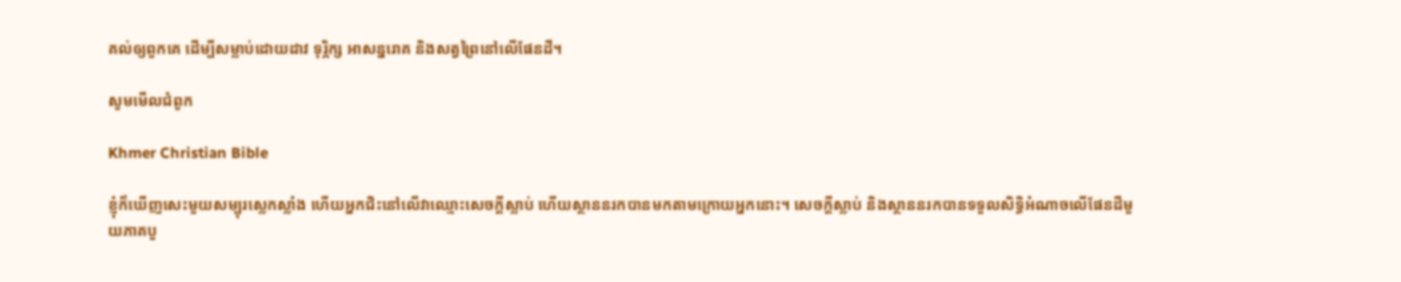គល់ឲ្យពួកគេ ដើម្បីសម្លាប់ដោយដាវ ទុរ្ភិក្ស អាសន្នរោគ និងសត្វព្រៃនៅលើផែនដី។

សូមមើលជំពូក

Khmer Christian Bible

ខ្ញុំក៏ឃើញសេះមួយសម្បុរស្លេកស្លាំង ហើយអ្នកជិះនៅលើវាឈ្មោះសេចក្ដីស្លាប់ ហើយស្ថាននរកបានមកតាមក្រោយអ្នកនោះ។ សេចក្ដីស្លាប់ និងស្ថាននរកបានទទួលសិទ្ធិអំណាចលើផែនដីមួយភាគបួ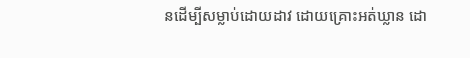នដើម្បីសម្លាប់ដោយដាវ ដោយគ្រោះអត់ឃ្លាន ដោ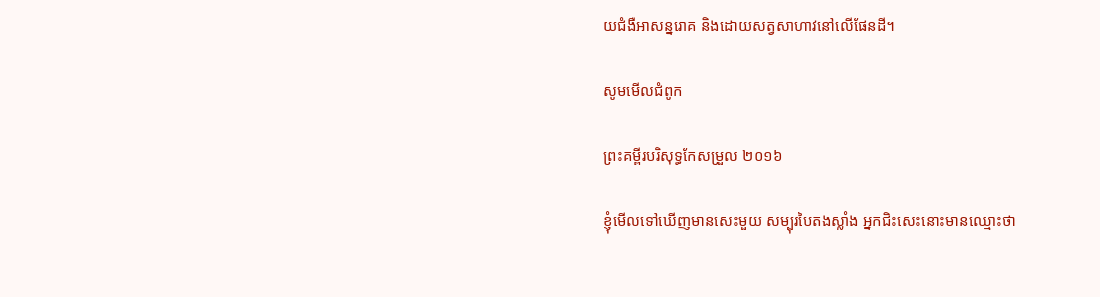យជំងឺអាសន្នរោគ និងដោយសត្វសាហាវនៅលើផែនដី។

សូមមើលជំពូក

ព្រះគម្ពីរបរិសុទ្ធកែសម្រួល ២០១៦

ខ្ញុំមើលទៅឃើញមានសេះមួយ សម្បុរបៃតងស្លាំង អ្នកជិះសេះនោះមានឈ្មោះថា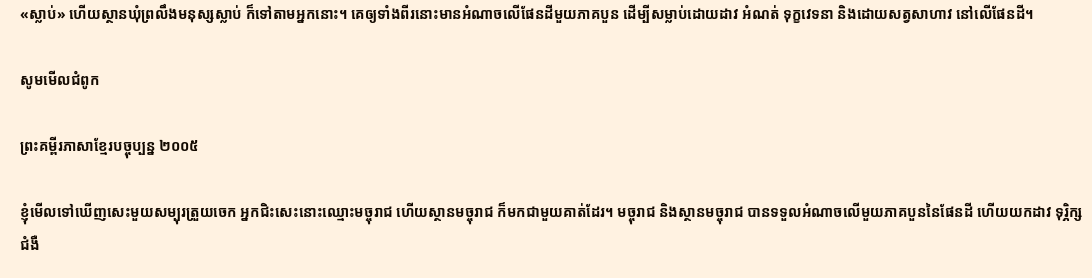«ស្លាប់» ហើយស្ថានឃុំព្រលឹងមនុស្សស្លាប់ ក៏ទៅតាមអ្នកនោះ។ គេឲ្យទាំងពីរនោះមានអំណាចលើផែនដីមួយភាគបួន ដើម្បីសម្លាប់ដោយដាវ អំណត់ ទុក្ខវេទនា និងដោយសត្វសាហាវ នៅលើផែនដី។

សូមមើលជំពូក

ព្រះគម្ពីរភាសាខ្មែរបច្ចុប្បន្ន ២០០៥

ខ្ញុំមើលទៅឃើញសេះមួយសម្បុរត្រួយ‌ចេក អ្នកជិះសេះនោះឈ្មោះមច្ចុរាជ ហើយស្ថានមច្ចុរាជ ក៏មកជាមួយគាត់ដែរ។ មច្ចុរាជ និងស្ថានមច្ចុរាជ បានទទួលអំណាចលើមួយភាគបួននៃផែនដី ហើយយកដាវ ទុរ្ភិក្ស ជំងឺ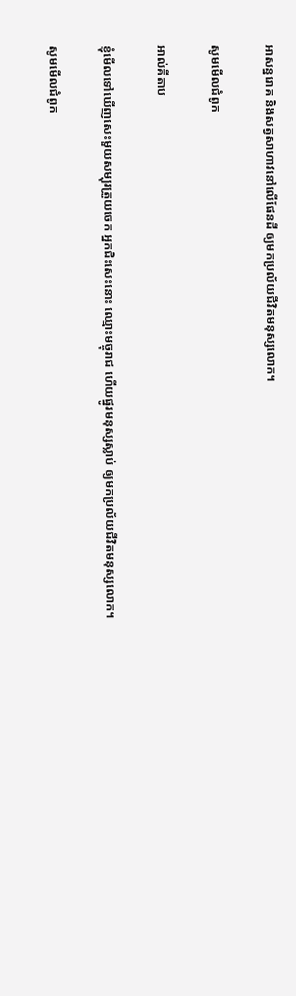អាសន្ន‌រោគ និងសត្វសាហាវនៅលើផែនដី ឲ្យមកប្រល័យជីវិតមនុស្សលោក។

សូមមើលជំពូក

អាល់គីតាប

ខ្ញុំមើលទៅឃើញសេះមួយសម្បុរត្រួយ‌ចេក អ្នកជិះសេះនោះ ឈ្មោះមច្ចុរាជ ហើយផ្នូរមនុស្សស្លាប់ ឲ្យមកប្រល័យជីវិតមនុស្សលោក។

សូមមើលជំពូក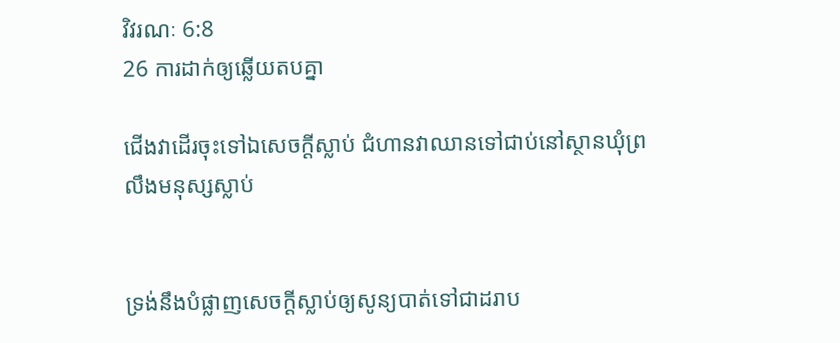វិវរណៈ 6:8
26 ការដាក់ឲ្យឆ្លើយតបគ្នា

ជើងវាដើរចុះទៅឯសេចក្ដីស្លាប់ ជំហានវាឈានទៅជាប់នៅស្ថានឃុំព្រលឹងមនុស្សស្លាប់


ទ្រង់នឹងបំផ្លាញសេចក្ដីស្លាប់ឲ្យសូន្យបាត់ទៅជាដរាប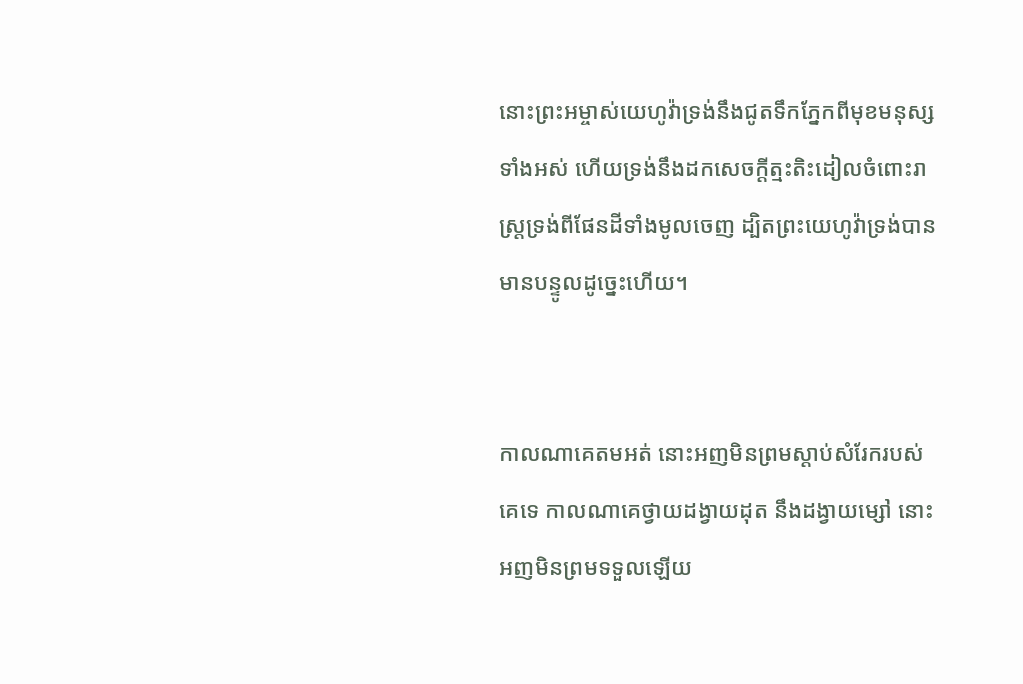នោះព្រះ‌អម្ចាស់យេហូវ៉ាទ្រង់នឹងជូតទឹកភ្នែកពីមុខមនុស្សទាំងអស់ ហើយទ្រង់នឹងដកសេចក្ដីត្មះ‌តិះដៀលចំពោះរាស្ត្រទ្រង់ពីផែនដីទាំងមូលចេញ ដ្បិតព្រះ‌យេហូវ៉ាទ្រង់បានមានបន្ទូលដូច្នេះហើយ។


កាលណាគេតមអត់ នោះអញមិនព្រមស្តាប់សំរែករបស់គេទេ កាលណាគេថ្វាយដង្វាយដុត នឹងដង្វាយម្សៅ នោះអញមិនព្រមទទួលឡើយ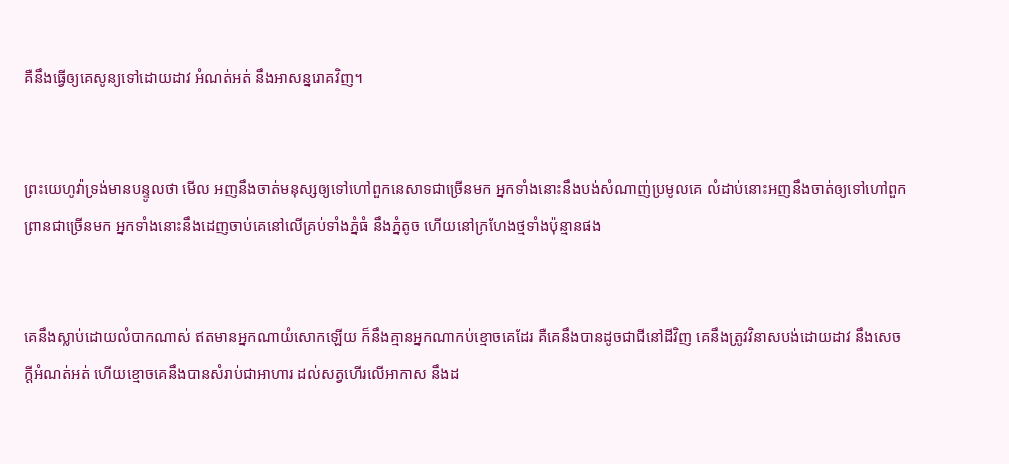គឺនឹងធ្វើឲ្យគេសូន្យទៅដោយដាវ អំណត់‌អត់ នឹងអាសន្ន‌រោគវិញ។


ព្រះ‌យេហូវ៉ាទ្រង់មានបន្ទូលថា មើល អញនឹងចាត់មនុស្សឲ្យទៅហៅពួកនេសាទជាច្រើនមក អ្នកទាំងនោះនឹងបង់សំណាញ់ប្រមូលគេ លំដាប់នោះអញនឹងចាត់ឲ្យទៅហៅពួកព្រានជាច្រើនមក អ្នកទាំងនោះនឹងដេញចាប់គេនៅលើគ្រប់ទាំងភ្នំធំ នឹងភ្នំតូច ហើយនៅក្រហែងថ្មទាំងប៉ុន្មានផង


គេនឹងស្លាប់ដោយលំបាកណាស់ ឥតមានអ្នកណាយំសោកឡើយ ក៏នឹងគ្មានអ្នកណាកប់ខ្មោចគេដែរ គឺគេនឹងបានដូចជាជីនៅដីវិញ គេនឹងត្រូវវិនាសបង់ដោយដាវ នឹងសេចក្ដីអំណត់‌អត់ ហើយខ្មោចគេនឹងបានសំរាប់ជាអាហារ ដល់សត្វហើរលើអាកាស នឹងដ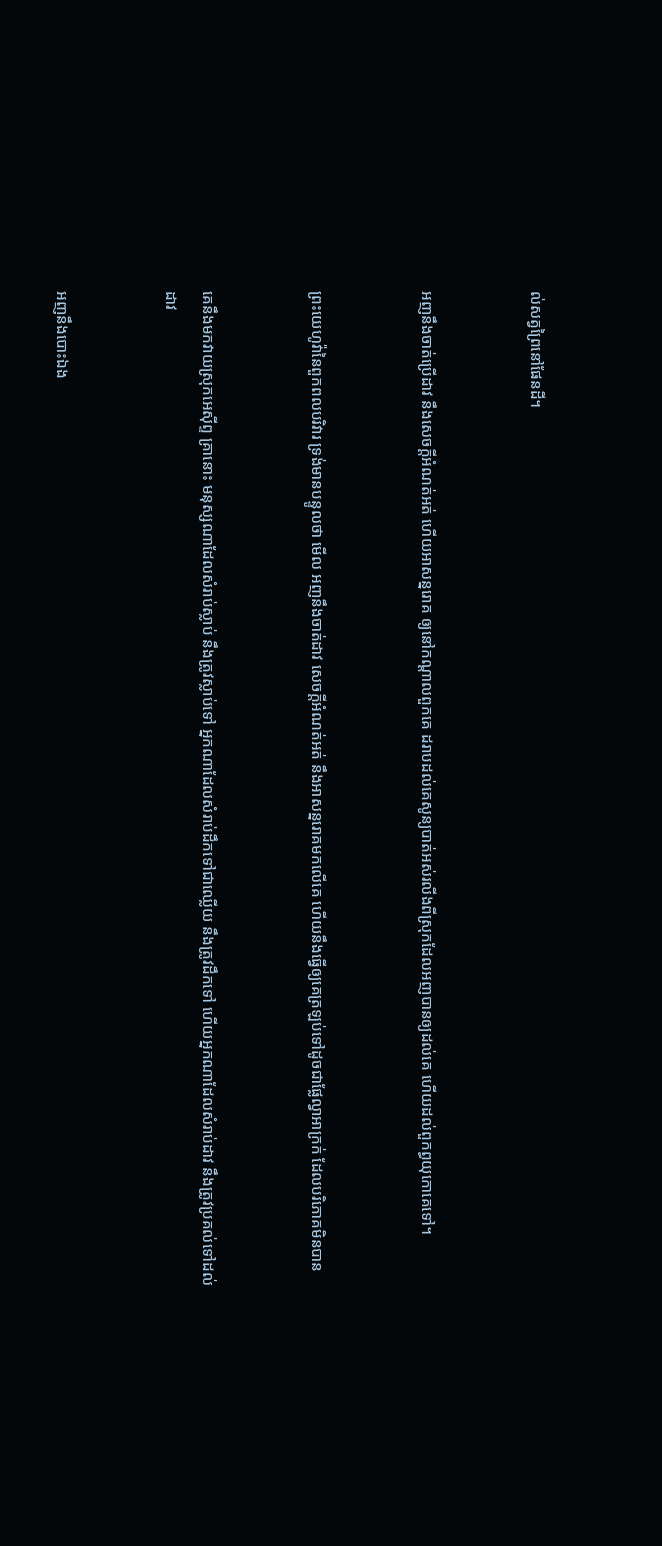ល់សត្វព្រៃនៅផែនដី។


អញនឹងចាត់ប្រើដាវ នឹងសេចក្ដីអំណត់‌អត់ ហើយអាសន្ន‌រោគ ឲ្យនៅកណ្តាលពួកគេ ដរាបដល់គេសូន្យបាត់អស់រលីងពីស្រុកដែលអញបានឲ្យដល់គេ ហើយដល់ពួកព្ធយុ‌កោគេទៅ។


ព្រះ‌យេហូវ៉ានៃពួកពល‌បរិវារ ទ្រង់មានបន្ទូលថា មើល អញនឹងចាត់ដាវ សេចក្ដីអំណត់‌អត់ នឹងអាសន្ន‌រោគមកលើគេ ហើយនឹងធ្វើឲ្យគេត្រឡប់ទៅដូចជាផ្លែល្វាអាក្រក់ ដែលបរិភោគមិនបាន


គេនឹងមកវាយស្រុកអេស៊ីព្ទ គ្រានោះ មនុស្សណាដែលសំរាប់ស្លាប់ នឹងត្រូវស្លាប់ទៅ អ្នកណាដែលសំរាប់ដឹកទៅជាឈ្លើយ នឹងត្រូវដឹកទៅ ហើយអ្នកណាដែលសំរាប់ដាវ នឹងត្រូវប្រគល់ទៅដល់ដាវ


អញនឹងបោះឯង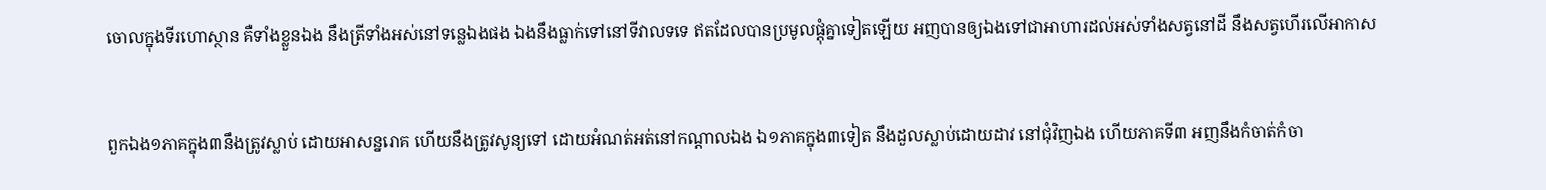ចោលក្នុងទីរហោ‌ស្ថាន គឺទាំងខ្លួនឯង នឹងត្រីទាំងអស់នៅទន្លេឯងផង ឯងនឹងធ្លាក់ទៅនៅទីវាលទទេ ឥតដែលបានប្រមូលផ្តុំគ្នាទៀតឡើយ អញបានឲ្យឯងទៅជាអាហារដល់អស់ទាំងសត្វនៅដី នឹងសត្វហើរលើអាកាស


ពួកឯង១ភាគក្នុង៣នឹងត្រូវស្លាប់ ដោយអាសន្ន‌រោគ ហើយនឹងត្រូវសូន្យទៅ ដោយអំណត់អត់នៅកណ្តាលឯង ឯ១ភាគក្នុង៣ទៀត នឹងដួលស្លាប់ដោយដាវ នៅជុំវិញឯង ហើយភាគទី៣ អញនឹងកំចាត់‌កំចា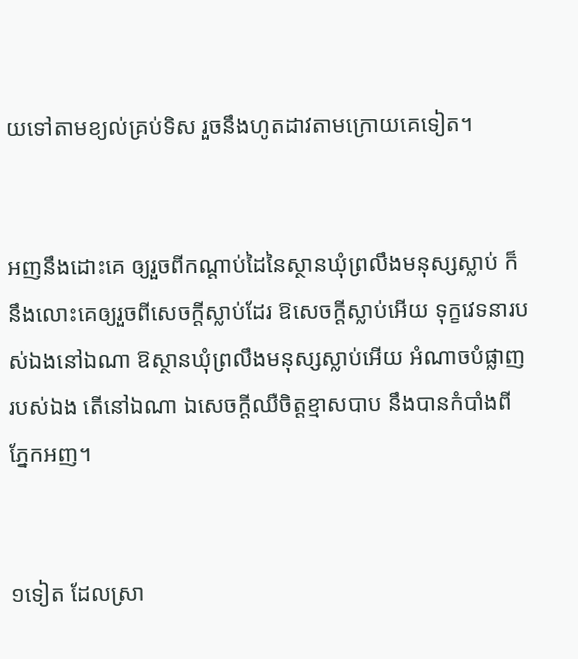យទៅតាមខ្យល់គ្រប់ទិស រួចនឹងហូតដាវតាមក្រោយគេទៀត។


អញនឹងដោះគេ ឲ្យរួចពីកណ្តាប់ដៃនៃស្ថានឃុំព្រលឹងមនុស្សស្លាប់ ក៏នឹងលោះគេឲ្យរួចពីសេចក្ដីស្លាប់ដែរ ឱសេចក្ដីស្លាប់អើយ ទុក្ខវេទនារបស់ឯងនៅឯណា ឱស្ថានឃុំព្រលឹងមនុស្សស្លាប់អើយ អំណាចបំផ្លាញរបស់ឯង តើនៅឯណា ឯសេចក្ដីឈឺចិត្តខ្មាសបាប នឹងបានកំបាំងពីភ្នែកអញ។


១ទៀត ដែលស្រា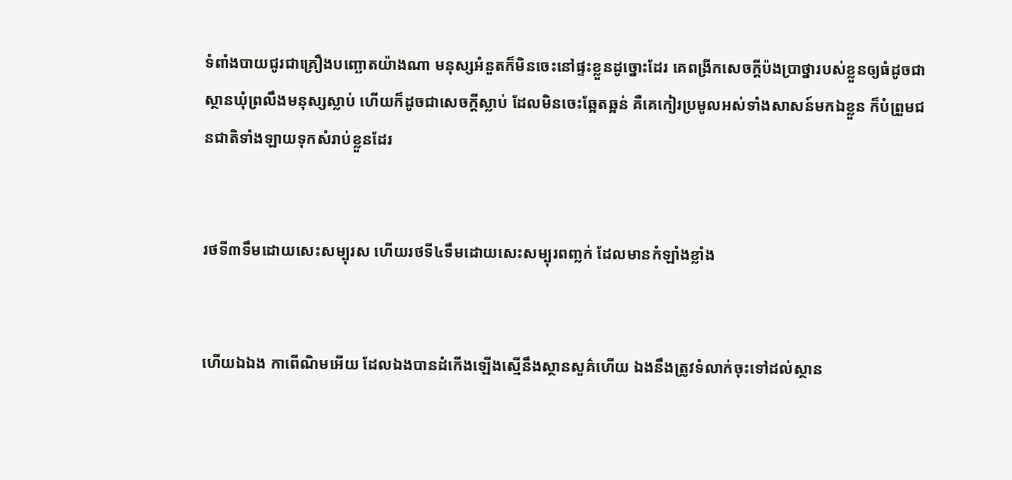ទំពាំង‌បាយ‌ជូរជាគ្រឿងបញ្ឆោតយ៉ាងណា មនុស្សអំនួតក៏មិនចេះនៅផ្ទះខ្លួនដូច្នោះដែរ គេពង្រីកសេចក្ដីប៉ង‌ប្រាថ្នារបស់ខ្លួនឲ្យធំដូចជាស្ថានឃុំព្រលឹងមនុស្សស្លាប់ ហើយក៏ដូចជាសេចក្ដីស្លាប់ ដែលមិនចេះឆ្អែត‌ឆ្អន់ គឺគេកៀរប្រមូលអស់ទាំងសាសន៍មកឯខ្លួន ក៏បំព្រួមជន‌ជាតិទាំង‌ឡាយទុកសំរាប់ខ្លួនដែរ


រថទី៣ទឹមដោយសេះសម្បុរស ហើយរថទី៤ទឹមដោយសេះសម្បុរពញ្លក់ ដែលមានកំឡាំងខ្លាំង


ហើយឯឯង កាពើ‌ណិមអើយ ដែលឯងបានដំកើងឡើងស្មើនឹងស្ថាន‌សួគ៌ហើយ ឯងនឹងត្រូវទំលាក់ចុះទៅដល់ស្ថាន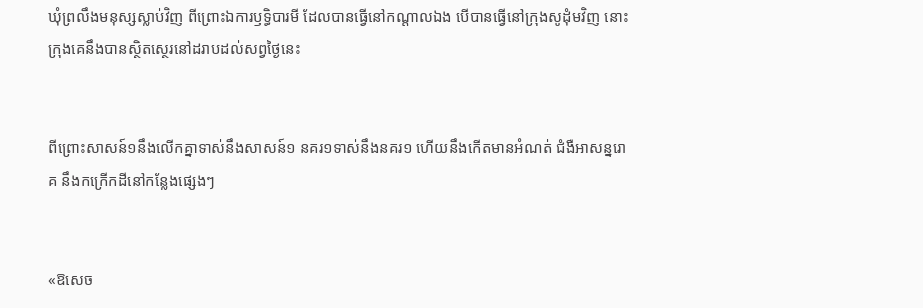ឃុំព្រលឹងមនុស្សស្លាប់វិញ ពីព្រោះឯការឫទ្ធិ‌បារមី ដែលបានធ្វើនៅកណ្តាលឯង បើបានធ្វើនៅក្រុងសូដុំមវិញ នោះក្រុងគេនឹងបានស្ថិត‌ស្ថេរនៅដរាបដល់សព្វថ្ងៃនេះ


ពីព្រោះសាសន៍១នឹងលើកគ្នាទាស់នឹងសាសន៍១ នគរ១ទាស់នឹងនគរ១ ហើយនឹងកើតមានអំណត់ ជំងឺអាសន្ន‌រោគ នឹងកក្រើកដីនៅកន្លែងផ្សេងៗ


«ឱសេច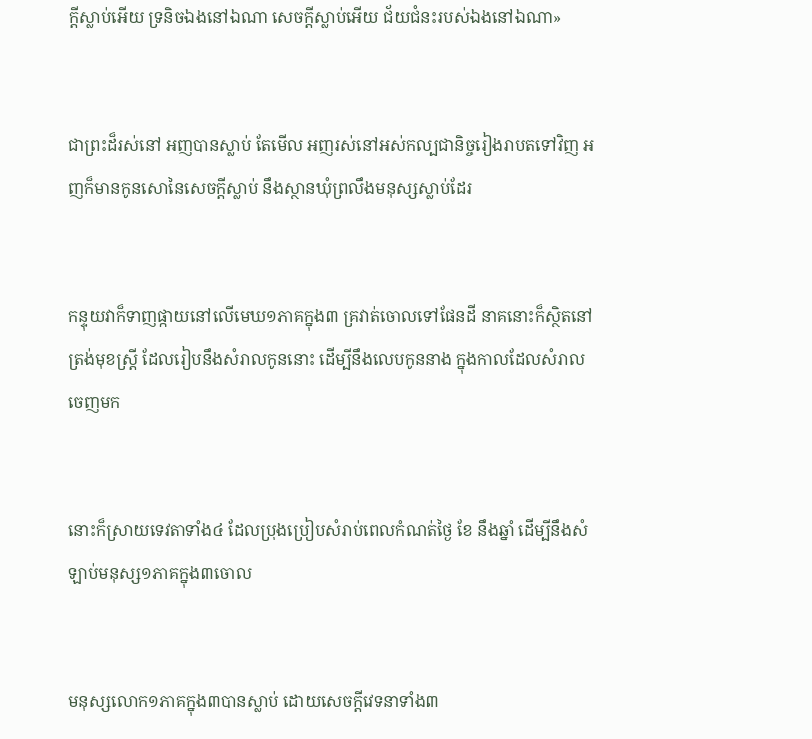ក្ដីស្លាប់អើយ ទ្រនិចឯងនៅឯណា សេចក្ដីស្លាប់អើយ ជ័យ‌ជំនះរបស់ឯងនៅឯណា»


ជាព្រះដ៏រស់នៅ អញបានស្លាប់ តែមើល អញរស់នៅអស់‌កល្បជានិច្ចរៀងរាបតទៅវិញ អញក៏មានកូនសោនៃសេចក្ដីស្លាប់ នឹងស្ថានឃុំព្រលឹងមនុស្សស្លាប់ដែរ


កន្ទុយវាក៏ទាញផ្កាយនៅលើមេឃ១ភាគក្នុង៣ គ្រវាត់ចោលទៅផែនដី នាគនោះក៏ស្ថិតនៅត្រង់មុខស្ត្រី ដែលរៀបនឹងសំរាលកូននោះ ដើម្បីនឹងលេបកូននាង ក្នុងកាលដែលសំរាលចេញមក


នោះក៏ស្រាយទេវតាទាំង៤ ដែលប្រុង‌ប្រៀបសំរាប់ពេលកំណត់ថ្ងៃ ខែ នឹងឆ្នាំ ដើម្បីនឹងសំឡាប់មនុស្ស១ភាគក្នុង៣ចោល


មនុស្សលោក១ភាគក្នុង៣បានស្លាប់ ដោយសេចក្ដីវេទនាទាំង៣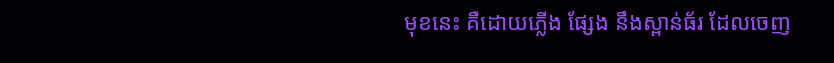មុខនេះ គឺដោយភ្លើង ផ្សែង នឹងស្ពាន់‌ធ័រ ដែលចេញ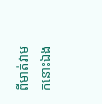ពីមាត់វាមកនោះឯង